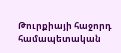Թուրքիայի հաջորդ համապետական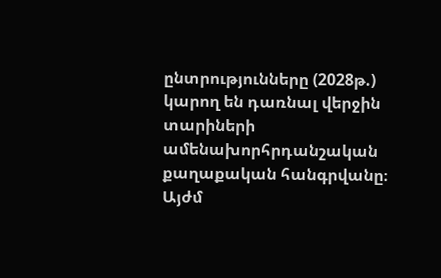ընտրությունները (2028թ.) կարող են դառնալ վերջին տարիների ամենախորհրդանշական քաղաքական հանգրվանը։ Այժմ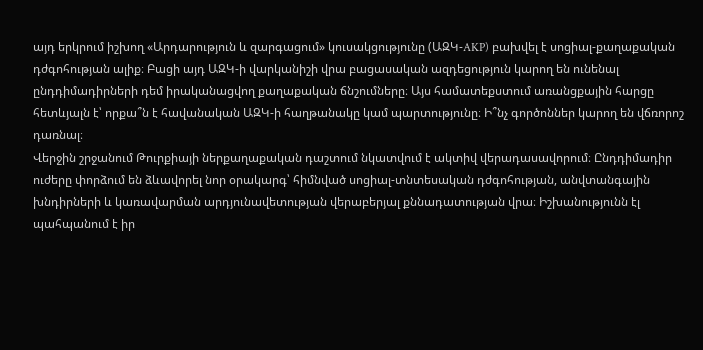այդ երկրում իշխող «Արդարություն և զարգացում» կուսակցությունը (ԱԶԿ-AKP) բախվել է սոցիալ-քաղաքական դժգոհության ալիք։ Բացի այդ ԱԶԿ-ի վարկանիշի վրա բացասական ազդեցություն կարող են ունենալ ընդդիմադիրների դեմ իրականացվող քաղաքական ճնշումները։ Այս համատեքստում առանցքային հարցը հետևյալն է՝ որքա՞ն է հավանական ԱԶԿ-ի հաղթանակը կամ պարտությունը։ Ի՞նչ գործոններ կարող են վճռորոշ դառնալ։
Վերջին շրջանում Թուրքիայի ներքաղաքական դաշտում նկատվում է ակտիվ վերադասավորում։ Ընդդիմադիր ուժերը փորձում են ձևավորել նոր օրակարգ՝ հիմնված սոցիալ-տնտեսական դժգոհության, անվտանգային խնդիրների և կառավարման արդյունավետության վերաբերյալ քննադատության վրա։ Իշխանությունն էլ պահպանում է իր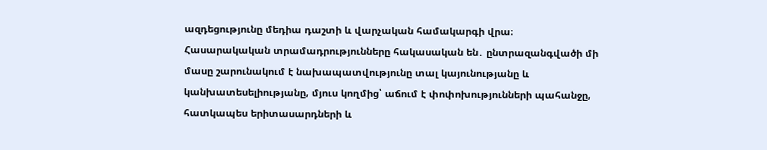ազդեցությունը մեդիա դաշտի և վարչական համակարգի վրա։
Հասարակական տրամադրությունները հակասական են․ ընտրազանգվածի մի մասը շարունակում է նախապատվությունը տալ կայունությանը և կանխատեսելիությանը, մյուս կողմից՝ աճում է փոփոխությունների պահանջը, հատկապես երիտասարդների և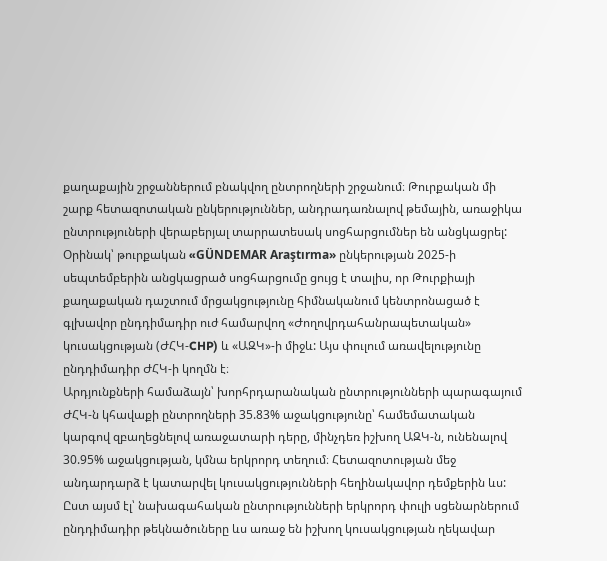քաղաքային շրջաններում բնակվող ընտրողների շրջանում։ Թուրքական մի շարք հետազոտական ընկերություններ, անդրադառնալով թեմային, առաջիկա ընտրություների վերաբերյալ տարրատեսակ սոցհարցումներ են անցկացրել:
Օրինակ՝ թուրքական «GÜNDEMAR Araştırma» ընկերության 2025-ի սեպտեմբերին անցկացրած սոցհարցումը ցույց է տալիս, որ Թուրքիայի քաղաքական դաշտում մրցակցությունը հիմնականում կենտրոնացած է գլխավոր ընդդիմադիր ուժ համարվող «Ժողովրդահանրապետական» կուսակցության (ԺՀԿ-CHP) և «ԱԶԿ»-ի միջև: Այս փուլում առավելությունը ընդդիմադիր ԺՀԿ-ի կողմն է։
Արդյունքների համաձայն՝ խորհրդարանական ընտրությունների պարագայում ԺՀԿ-ն կհավաքի ընտրողների 35.83% աջակցությունը՝ համեմատական կարգով զբաղեցնելով առաջատարի դերը, մինչդեռ իշխող ԱԶԿ-ն, ունենալով 30.95% աջակցության, կմնա երկրորդ տեղում։ Հետազոտության մեջ անդարդարձ է կատարվել կուսակցությունների հեղինակավոր դեմքերին ևս: Ըստ այսմ էլ՝ նախագահական ընտրությունների երկրորդ փուլի սցենարներում ընդդիմադիր թեկնածուները ևս առաջ են իշխող կուսակցության ղեկավար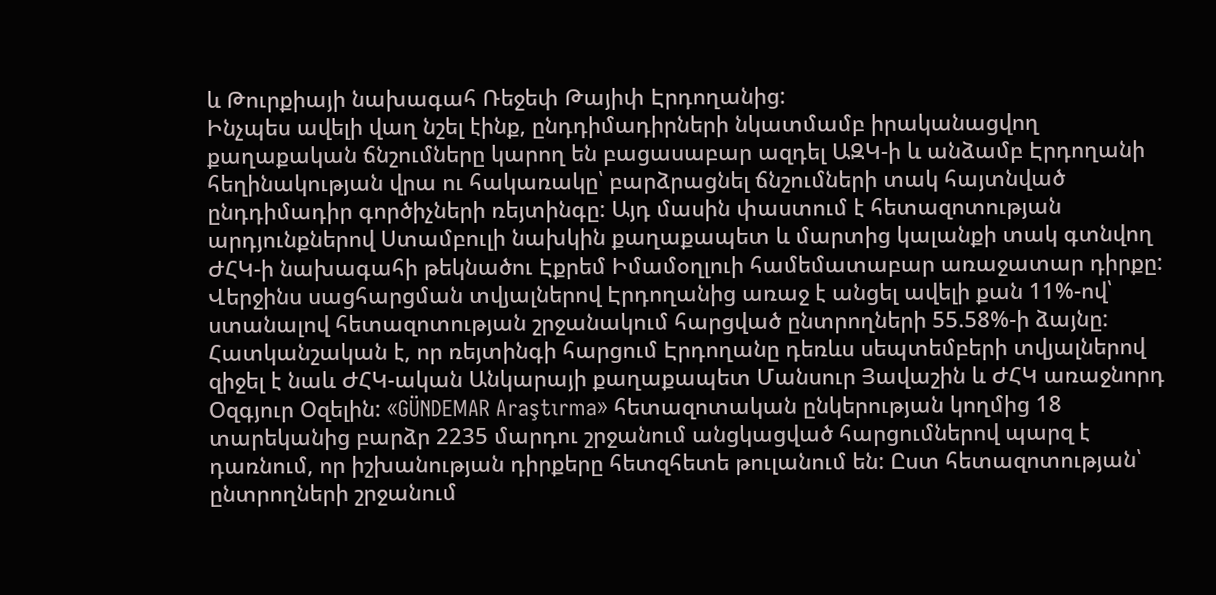և Թուրքիայի նախագահ Ռեջեփ Թայիփ Էրդողանից:
Ինչպես ավելի վաղ նշել էինք, ընդդիմադիրների նկատմամբ իրականացվող քաղաքական ճնշումները կարող են բացասաբար ազդել ԱԶԿ-ի և անձամբ Էրդողանի հեղինակության վրա ու հակառակը՝ բարձրացնել ճնշումների տակ հայտնված ընդդիմադիր գործիչների ռեյտինգը: Այդ մասին փաստում է հետազոտության արդյունքներով Ստամբուլի նախկին քաղաքապետ և մարտից կալանքի տակ գտնվող ԺՀԿ-ի նախագահի թեկնածու Էքրեմ Իմամօղլուի համեմատաբար առաջատար դիրքը: Վերջինս սացհարցման տվյալներով Էրդողանից առաջ է անցել ավելի քան 11%-ով՝ ստանալով հետազոտության շրջանակում հարցված ընտրողների 55.58%-ի ձայնը:
Հատկանշական է, որ ռեյտինգի հարցում Էրդողանը դեռևս սեպտեմբերի տվյալներով զիջել է նաև ԺՀԿ-ական Անկարայի քաղաքապետ Մանսուր Յավաշին և ԺՀԿ առաջնորդ Օզգյուր Օզելին: «GÜNDEMAR Araştırma» հետազոտական ընկերության կողմից 18 տարեկանից բարձր 2235 մարդու շրջանում անցկացված հարցումներով պարզ է դառնում, որ իշխանության դիրքերը հետզհետե թուլանում են: Ըստ հետազոտության՝ ընտրողների շրջանում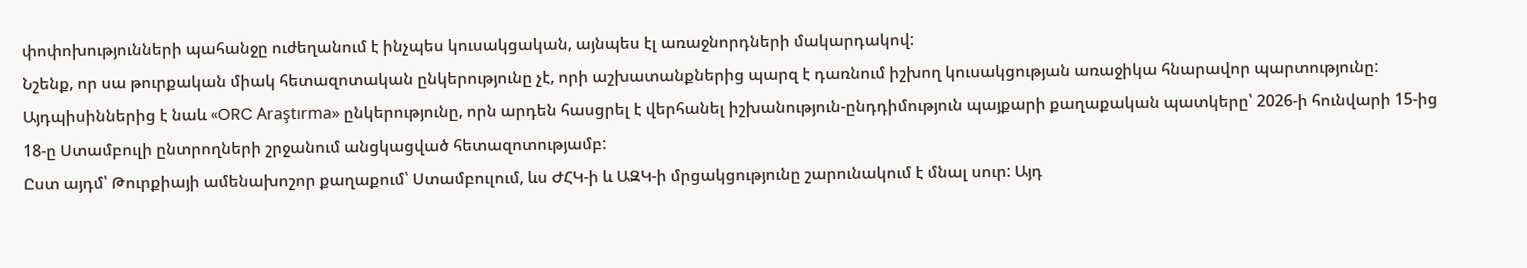փոփոխությունների պահանջը ուժեղանում է ինչպես կուսակցական, այնպես էլ առաջնորդների մակարդակով:
Նշենք, որ սա թուրքական միակ հետազոտական ընկերությունը չէ, որի աշխատանքներից պարզ է դառնում իշխող կուսակցության առաջիկա հնարավոր պարտությունը: Այդպիսիններից է նաև «ORC Araştırma» ընկերությունը, որն արդեն հասցրել է վերհանել իշխանություն-ընդդիմություն պայքարի քաղաքական պատկերը՝ 2026-ի հունվարի 15-ից 18-ը Ստամբուլի ընտրողների շրջանում անցկացված հետազոտությամբ:
Ըստ այդմ՝ Թուրքիայի ամենախոշոր քաղաքում՝ Ստամբուլում, ևս ԺՀԿ-ի և ԱԶԿ-ի մրցակցությունը շարունակում է մնալ սուր: Այդ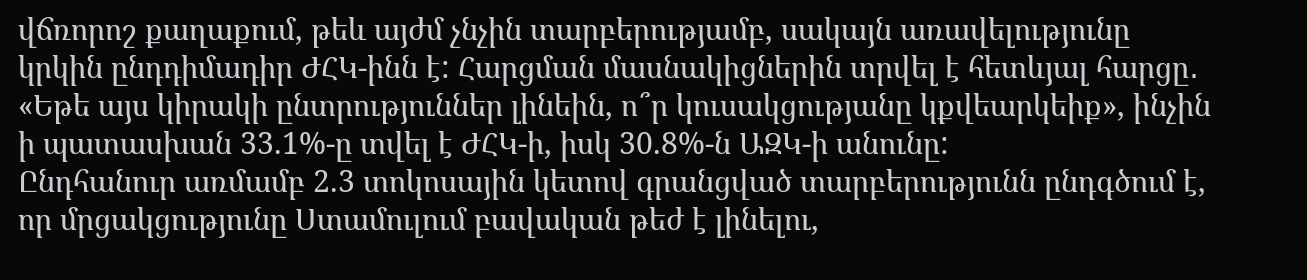վճռորոշ քաղաքում, թեև այժմ չնչին տարբերությամբ, սակայն առավելությունը կրկին ընդդիմադիր ԺՀԿ-ինն է: Հարցման մասնակիցներին տրվել է հետևյալ հարցը․ «Եթե այս կիրակի ընտրություններ լինեին, ո՞ր կուսակցությանը կքվեարկեիք», ինչին ի պատասխան 33.1%-ը տվել է ԺՀԿ-ի, իսկ 30.8%-ն ԱԶԿ-ի անունը:
Ընդհանուր առմամբ 2.3 տոկոսային կետով գրանցված տարբերությունն ընդգծում է, որ մրցակցությունը Ստամուլում բավական թեժ է լինելու,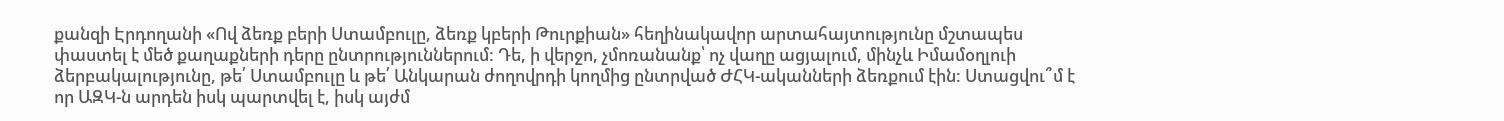քանզի Էրդողանի «Ով ձեռք բերի Ստամբուլը, ձեռք կբերի Թուրքիան» հեղինակավոր արտահայտությունը մշտապես փաստել է մեծ քաղաքների դերը ընտրություններում: Դե, ի վերջո, չմոռանանք՝ ոչ վաղը ացյալում, մինչև Իմամօղլուի ձերբակալությունը, թե՛ Ստամբուլը և թե՛ Անկարան ժողովրդի կողմից ընտրված ԺՀԿ-ականների ձեռքում էին: Ստացվու՞մ է որ ԱԶԿ-ն արդեն իսկ պարտվել է, իսկ այժմ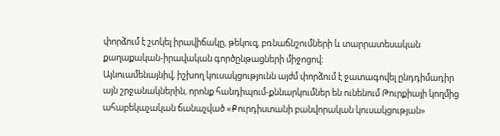փորձում է շտկել իրավիճակը, թեկուզ, բռնաճնշումների և տարրատեսական քաղաքական-իրավական գործընթացների միջոցով:
Այնուամենայնիվ, իշխող կուսակցությունն այժմ փորձում է ջատագովել ընդդիմադիր այն շրջանակներին, որոնք հանդիպում-քննարկումներ են ունենում Թուրքիայի կողմից ահաբեկաչական ճանաչված «Քուրդիստանի բանվորական կուսակցության»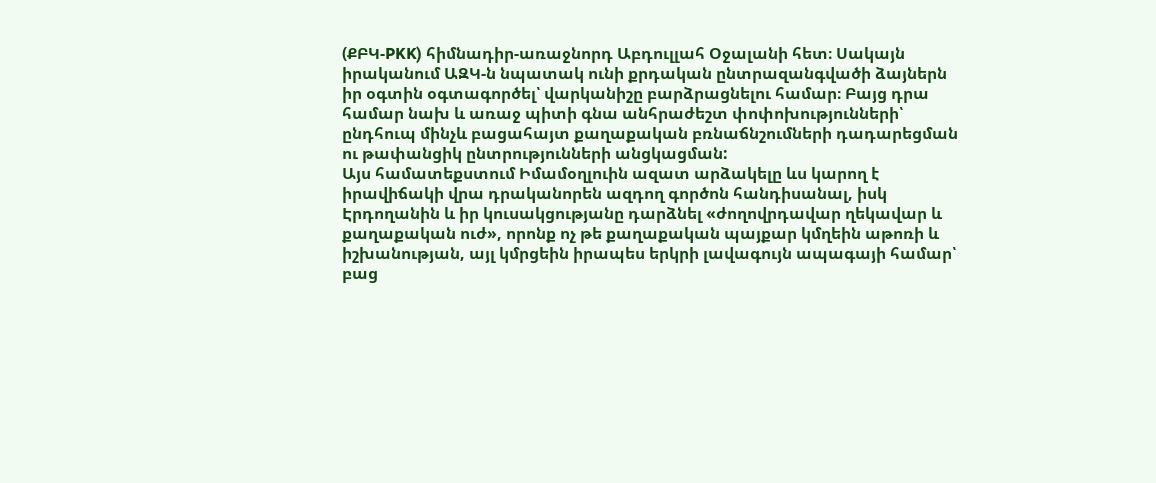(ՔԲԿ-PKK) հիմնադիր-առաջնորդ Աբդուլլահ Օջալանի հետ։ Սակայն իրականում ԱԶԿ-ն նպատակ ունի քրդական ընտրազանգվածի ձայներն իր օգտին օգտագործել՝ վարկանիշը բարձրացնելու համար։ Բայց դրա համար նախ և առաջ պիտի գնա անհրաժեշտ փոփոխությունների՝ ընդհուպ մինչև բացահայտ քաղաքական բռնաճնշումների դադարեցման ու թափանցիկ ընտրությունների անցկացման:
Այս համատեքստում Իմամօղլուին ազատ արձակելը ևս կարող է իրավիճակի վրա դրականորեն ազդող գործոն հանդիսանալ, իսկ Էրդողանին և իր կուսակցությանը դարձնել «ժողովրդավար ղեկավար և քաղաքական ուժ», որոնք ոչ թե քաղաքական պայքար կմղեին աթոռի և իշխանության, այլ կմրցեին իրապես երկրի լավագույն ապագայի համար՝ բաց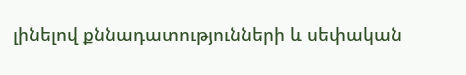լինելով քննադատությունների և սեփական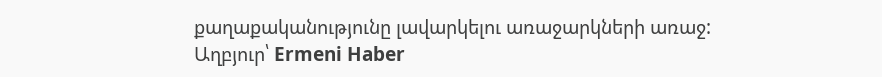քաղաքականությունը լավարկելու առաջարկների առաջ:
Աղբյուր՝ Ermeni Haber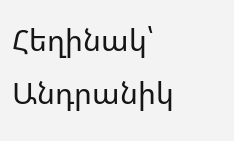Հեղինակ՝ Անդրանիկ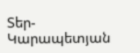Տեր-Կարապետյան